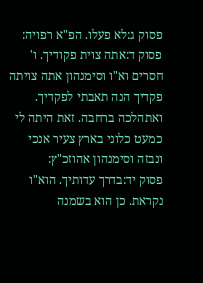פסוק ג:לא פעלו. הפ"א רפויה:
פסוק ד:אתה צוית פקודיך. ו' חסרים וא"ו וסימנהון אתה צויתה פקדיך הנה תאבתי לפקדיך. ואתהלכה ברחבה. זאת היתה לי כמעט כלוני בארץ צעיר אנכי ונבזה וסימנהון אהוזכ"ץ:
פסוק יד:בדרך עדותיך. הוא"ו נקראת. כן הוא בשמנה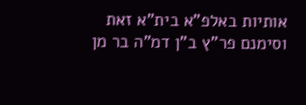אותיות באלפ"א בית"א זאת וסימנם פר"ץ ב"ן דמ"ה בר מן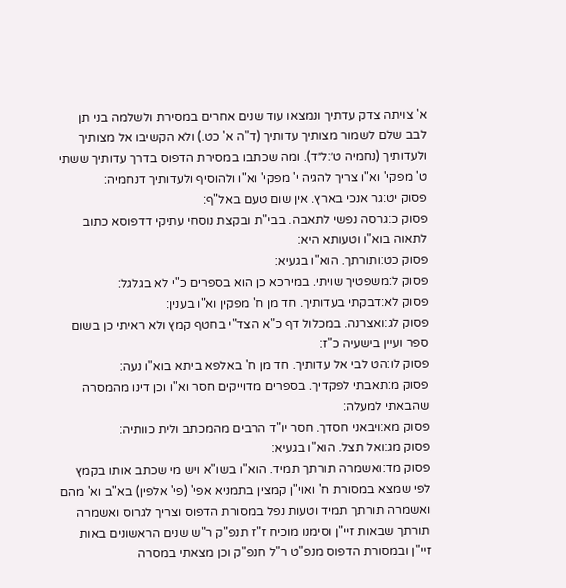א' צויתה צדק עדתיך ונמצאו עוד שנים אחרים במסירת ולשלמה בני תן לבב שלם לשמור מצותיך עדותיך (ד"ה א' כט.) ולא הקשיבו אל מצותיך ולעדותיך (נחמיה ט׳:ל״ד). ומה שכתבו במסירת הדפוס בדרך עדותיך ששתי ט' מפקי' וא"ו צריך להגיה י' מפקי' וא"ו ולהוסיף ולעדותיך דנחמיה:
פסוק יט:גר אנכי בארץ. אין שום טעם באל"ף:
פסוק כ:גרסה נפשי לתאבה. בבי"ת ובקצת נוסחי עתיקי דדפוסא כתוב לתאוה בוא"ו וטעותא היא:
פסוק כט:ותורתך. הוא"ו בגעיא:
פסוק ל:משפטיך שויתי. במירכא כן הוא בספרים כ"י לא בגלגל:
פסוק לא:דבקתי בעדותיך. חד מן ח' מפקין וא"ו בענין:
פסוק לג:ואצרנה. במכלול דף כ"א הצד"י בחטף קמץ ולא ראיתי כן בשום ספר ועיין בישעיה כ"ז:
פסוק לו:הט לבי אל עדותיך. חד מן ח' באלפא ביתא בוא"ו נעה:
פסוק מ:תאבתי לפקדיך. בספרים מדוייקים חסר וא"ו וכן דינו מהמסרה שהבאתי למעלה:
פסוק מא:ויבאני חסדך. חסר יו"ד הרבים מהמכתב ולית כוותיה:
פסוק מג:ואל תצל. הוא"ו בגעיא:
פסוק מד:ואשמרה תורתך תמיד. הוא"ו בשו"א ויש מי שכתב אותו בקמץ לפי שמצא במסורת ח' ואוי"ן קמצין בתמניא אפי' (פי' אלפין) בא"ב וא' מהם ואשמרה תורתך תמיד וטעות נפל במסורת הדפוס וצריך לגרוס ואשמרה תורתך שבאות זיי"ן וסימנו מוכיח ז"ז תנפ"ק ר"ש שנים הראשונים באות זיי"ן ובמסורת הדפוס מנפ"ט ר"ל חנפ"ק וכן מצאתי במסרה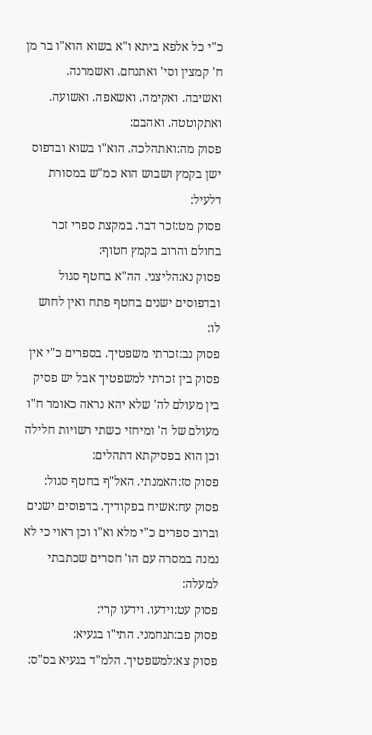כ"י כל אלפא ביתא ו"א בשוא הוא"ו בר מן ח' קמצין וסי' ואתנחם. ואשמרנה. ואשיבה. ואקימה. ואשאפה. ואשועה. ואתקוטטה. ואהבם:
פסוק מה:ואתהלכה. הוא"ו בשוא ובדפוס ישן בקמץ ושבוש הוא כמ"ש במסורת דלעיל:
פסוק מט:זכר דבר. במקצת ספרי זכר בחולם והרוב בקמץ חטוף:
פסוק נא:הליצני. הה"א בחטף סגול ובדפוסים ישנים בחטף פתח ואין לחוש לו:
פסוק נב:זכרתי משפטיך. בספרים כ"י אין פסוק בין זכרתי למשפטיך אבל יש פסיק בין מעולם לה' שלא יהא נראה כאומר ח"ו מעולם של ה' ומיחזי כשתי רשויות חלילה וכן הוא בפסיקתא דתהלים:
פסוק סז:האמנתי. האל"ף בחטף סגול:
פסוק עח:אשיח בפקודיך. בדפוסים ישנים וברוב ספרים כ"י מלא וא"ו וכן ראוי כי לא נמנה במסרה עם הו' חסרים שכתבתי למעלה:
פסוק עט:וידעו. וידעו קרי:
פסוק פב:תנחמני. התי"ו בגעיא:
פסוק צא:למשפטיך. הלמ"ד בגעיא בס"ס: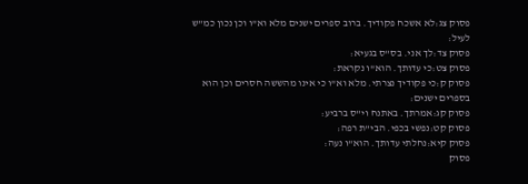פסוק צג:לא אשכח פקודיך. ברוב ספרים ישנים מלא וא"ו וכן נכון כמ"ש לעיל:
פסוק צד:לך אני. בס"ס בגעיא:
פסוק צט:כי עדותך. הוא"ו נקראת:
פסוק ק:כי פקודיך נצרתי. מלא וא"ו כי אינו מהששה חסרים וכן הוא בספרים ישנים:
פסוק קג:אמרתך. באתנח וי"ס ברביע:
פסוק קט:נפשי בכפי. הבי"ת רפה:
פסוק קיא:נחלתי עדותך. הוא"ו נעה:
פסוק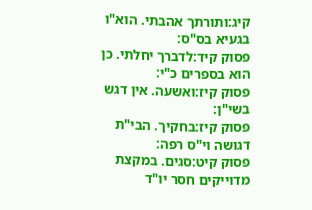קיג:ותורתך אהבתי. הוא"ו בגעיא בס"ס:
פסוק קיד:לדברך יחלתי. כן הוא בספרים כ"י:
פסוק קיז:ואשעה. אין דגש בשי"ן:
פסוק קיז:בחקיך. הבי"ת דגושה וי"ס רפה:
פסוק קיט:סגים. במקצת מדוייקים חסר יו"ד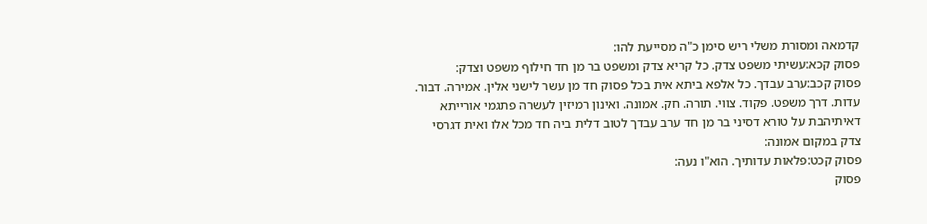קדמאה ומסורת משלי ריש סימן כ"ה מסייעת להו:
פסוק קכא:עשיתי משפט צדק. כל קריא צדק ומשפט בר מן חד חילוף משפט וצדק:
פסוק קכב:ערב עבדך. כל אלפא ביתא אית בכל פסוק חד מן עשר לישני אלין. אמירה. דבור. עדות. דרך משפט. פקוד. צווי. תורה. חק. אמונה. ואינון רמיזין לעשרה פתגמי אורייתא דאיתיהבת על טורא דסיני בר מן חד ערב עבדך לטוב דלית ביה חד מכל אלו ואית דגרסי צדק במקום אמונה:
פסוק קכט:פלאות עדותיך. הוא"ו נעה:
פסוק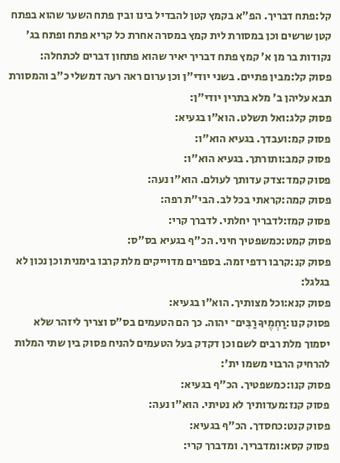קל:פתח דבריך. הפ"א בקמץ קטן להבדיל בינו ובין פתח השער שהוא בפתח קטן שרשים וכן במסורת לית קמץ במסרה אחרת כל קריא פתח ופתח בג' נקודות בר מן א' קמץ פתח דבריך יאיר שהוא פתחון דברים לכתחלה:
פסוק קל:מבין פתיים. בשני יודי"ן וכן ערום ראה רעה דמשלי כ"ב והמסורת תבא עליהן ב' מלא בתרין יודי"ן:
פסוק קלג:ואל תשלט. הוא"ו בגעיא:
פסוק קמ:ועבדך. בגעיא הוא"ו:
פסוק קמב:ותורתך. בגעיא הוא"ו:
פסוק קמד:צדק עדותך לעולם. הוא"ו נעה:
פסוק קמה:קראתי בכל לב. הבי"ת רפה:
פסוק קמז:לדבריך יחלתי. לדברך קרי:
פסוק קמט:כמשפטיך חיני. הכ"ף בגעיא בס"ס:
פסוק קנ:קרבו רדפי זמה. בספרים מדוייקים מלת קרבו בימנית וכן נכון לא בגלגל:
פסוק קנא:וכל מצותיך. הוא"ו בגעיא:
פסוק קנו:רַחְמֶיךָ רַבִּים־ יהוה. כך הם הטעמים בס"ס וצריך ליזהר שלא יסמוך מלת רבים לשם וכן דקדק בעל הטעמים להניח פסוק בין שתי המלות להרחיק הרבוי משמו ית':
פסוק קנו:כמשפטיך. הכ"ף בגעיא:
פסוק קנז:מעדותיך לא נטיתי. הוא"ו נעה:
פסוק קנט:כחסדך. הכ"ף בגעיא:
פסוק קסא:ומדבריך. ומדברך קרי: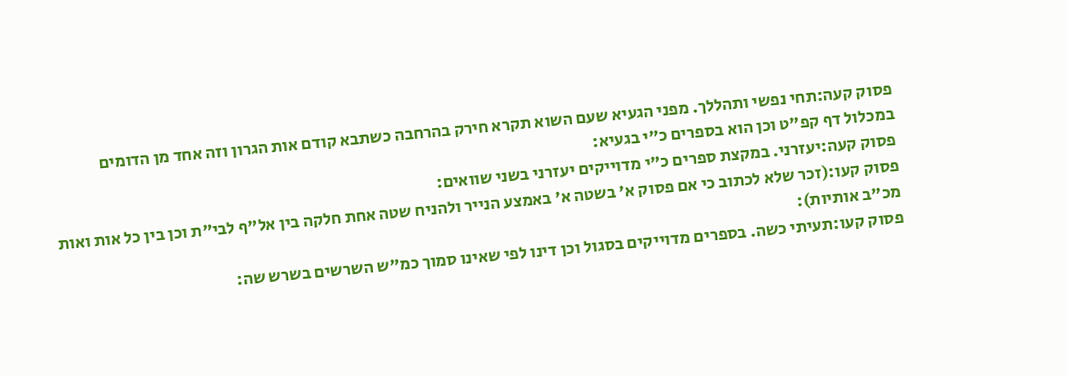פסוק קעה:תחי נפשי ותהללך. מפני הגעיא שעם השוא תקרא חירק בהרחבה כשתבא קודם אות הגרון וזה אחד מן הדומים במכלול דף קפ"ט וכן הוא בספרים כ"י בגעיא:
פסוק קעה:יעזרני. במקצת ספרים כ"י מדוייקים יעזרני בשני שוואים:
פסוק קעו:(זכר שלא לכתוב כי אם פסוק א' בשטה א' באמצע הנייר ולהניח שטה אחת חלקה בין אל"ף לבי"ת וכן בין כל אות ואות מכ"ב אותיות):
פסוק קעו:תעיתי כשה. בספרים מדוייקים בסגול וכן דינו לפי שאינו סמוך כמ"ש השרשים בשרש שה: